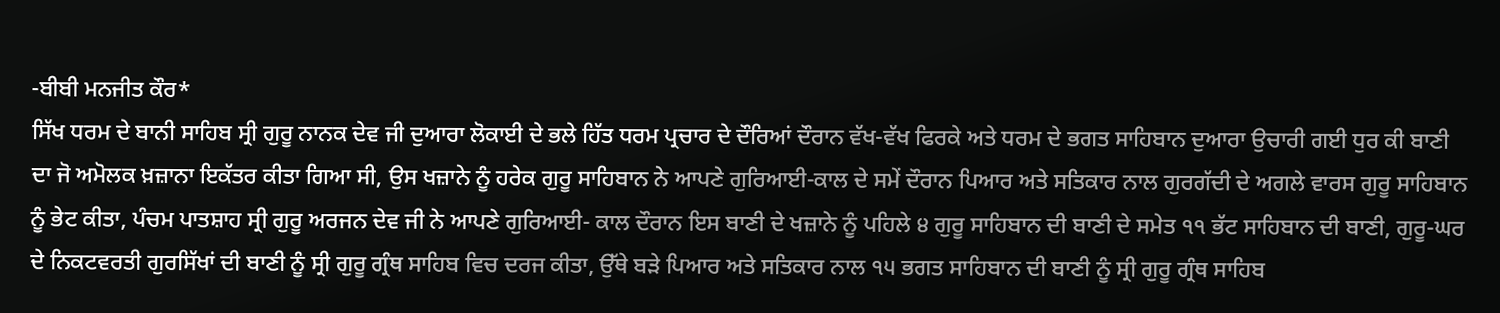-ਬੀਬੀ ਮਨਜੀਤ ਕੌਰ*
ਸਿੱਖ ਧਰਮ ਦੇ ਬਾਨੀ ਸਾਹਿਬ ਸ੍ਰੀ ਗੁਰੂ ਨਾਨਕ ਦੇਵ ਜੀ ਦੁਆਰਾ ਲੋਕਾਈ ਦੇ ਭਲੇ ਹਿੱਤ ਧਰਮ ਪ੍ਰਚਾਰ ਦੇ ਦੌਰਿਆਂ ਦੌਰਾਨ ਵੱਖ-ਵੱਖ ਫਿਰਕੇ ਅਤੇ ਧਰਮ ਦੇ ਭਗਤ ਸਾਹਿਬਾਨ ਦੁਆਰਾ ਉਚਾਰੀ ਗਈ ਧੁਰ ਕੀ ਬਾਣੀ ਦਾ ਜੋ ਅਮੋਲਕ ਖ਼ਜ਼ਾਨਾ ਇਕੱਤਰ ਕੀਤਾ ਗਿਆ ਸੀ, ਉਸ ਖਜ਼ਾਨੇ ਨੂੰ ਹਰੇਕ ਗੁਰੂ ਸਾਹਿਬਾਨ ਨੇ ਆਪਣੇ ਗੁਰਿਆਈ-ਕਾਲ ਦੇ ਸਮੇਂ ਦੌਰਾਨ ਪਿਆਰ ਅਤੇ ਸਤਿਕਾਰ ਨਾਲ ਗੁਰਗੱਦੀ ਦੇ ਅਗਲੇ ਵਾਰਸ ਗੁਰੂ ਸਾਹਿਬਾਨ ਨੂੰ ਭੇਟ ਕੀਤਾ, ਪੰਚਮ ਪਾਤਸ਼ਾਹ ਸ੍ਰੀ ਗੁਰੂ ਅਰਜਨ ਦੇਵ ਜੀ ਨੇ ਆਪਣੇ ਗੁਰਿਆਈ- ਕਾਲ ਦੌਰਾਨ ਇਸ ਬਾਣੀ ਦੇ ਖਜ਼ਾਨੇ ਨੂੰ ਪਹਿਲੇ ੪ ਗੁਰੂ ਸਾਹਿਬਾਨ ਦੀ ਬਾਣੀ ਦੇ ਸਮੇਤ ੧੧ ਭੱਟ ਸਾਹਿਬਾਨ ਦੀ ਬਾਣੀ, ਗੁਰੂ-ਘਰ ਦੇ ਨਿਕਟਵਰਤੀ ਗੁਰਸਿੱਖਾਂ ਦੀ ਬਾਣੀ ਨੂੰ ਸ੍ਰੀ ਗੁਰੂ ਗ੍ਰੰਥ ਸਾਹਿਬ ਵਿਚ ਦਰਜ ਕੀਤਾ, ਉੱਥੇ ਬੜੇ ਪਿਆਰ ਅਤੇ ਸਤਿਕਾਰ ਨਾਲ ੧੫ ਭਗਤ ਸਾਹਿਬਾਨ ਦੀ ਬਾਣੀ ਨੂੰ ਸ੍ਰੀ ਗੁਰੂ ਗ੍ਰੰਥ ਸਾਹਿਬ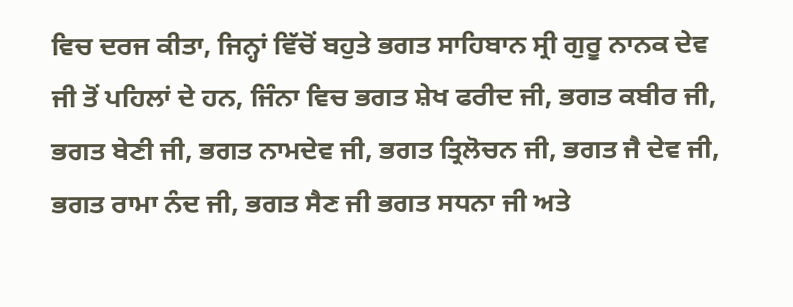ਵਿਚ ਦਰਜ ਕੀਤਾ, ਜਿਨ੍ਹਾਂ ਵਿੱਚੋਂ ਬਹੁਤੇ ਭਗਤ ਸਾਹਿਬਾਨ ਸ੍ਰੀ ਗੁਰੂ ਨਾਨਕ ਦੇਵ ਜੀ ਤੋਂ ਪਹਿਲਾਂ ਦੇ ਹਨ, ਜਿੰਨਾ ਵਿਚ ਭਗਤ ਸ਼ੇਖ ਫਰੀਦ ਜੀ, ਭਗਤ ਕਬੀਰ ਜੀ, ਭਗਤ ਬੇਣੀ ਜੀ, ਭਗਤ ਨਾਮਦੇਵ ਜੀ, ਭਗਤ ਤ੍ਰਿਲੋਚਨ ਜੀ, ਭਗਤ ਜੈ ਦੇਵ ਜੀ, ਭਗਤ ਰਾਮਾ ਨੰਦ ਜੀ, ਭਗਤ ਸੈਣ ਜੀ ਭਗਤ ਸਧਨਾ ਜੀ ਅਤੇ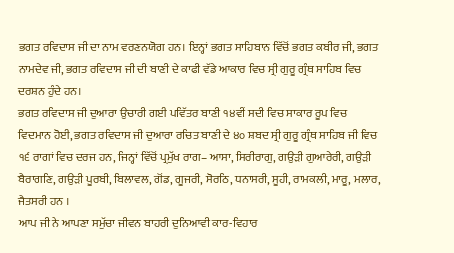ਭਗਤ ਰਵਿਦਾਸ ਜੀ ਦਾ ਨਾਮ ਵਰਣਨਯੋਗ ਹਨ। ਇਨ੍ਹਾਂ ਭਗਤ ਸਾਹਿਬਾਨ ਵਿੱਚੋਂ ਭਗਤ ਕਬੀਰ ਜੀ, ਭਗਤ ਨਾਮਦੇਵ ਜੀ, ਭਗਤ ਰਵਿਦਾਸ ਜੀ ਦੀ ਬਾਣੀ ਦੇ ਕਾਫੀ ਵੱਡੇ ਆਕਾਰ ਵਿਚ ਸ੍ਰੀ ਗੁਰੂ ਗ੍ਰੰਥ ਸਾਹਿਬ ਵਿਚ ਦਰਸ਼ਨ ਹੁੰਦੇ ਹਨ।
ਭਗਤ ਰਵਿਦਾਸ ਜੀ ਦੁਆਰਾ ਉਚਾਰੀ ਗਈ ਪਵਿੱਤਰ ਬਾਣੀ ੧੪ਵੀਂ ਸਦੀ ਵਿਚ ਸਾਕਾਰ ਰੂਪ ਵਿਚ ਵਿਦਮਾਨ ਹੋਈ, ਭਗਤ ਰਵਿਦਾਸ ਜੀ ਦੁਆਰਾ ਰਚਿਤ ਬਾਣੀ ਦੇ ੪੦ ਸ਼ਬਦ ਸ੍ਰੀ ਗੁਰੂ ਗ੍ਰੰਥ ਸਾਹਿਬ ਜੀ ਵਿਚ ੧੬ ਰਾਗਾਂ ਵਿਚ ਦਰਜ ਹਨ, ਜਿਨ੍ਹਾਂ ਵਿੱਚੋਂ ਪ੍ਰਮੁੱਖ ਰਾਗ– ਆਸਾ, ਸਿਰੀਰਾਗੁ, ਗਉੜੀ ਗੁਆਰੇਰੀ, ਗਉੜੀ ਬੈਰਾਗਣਿ, ਗਉੜੀ ਪੂਰਬੀ, ਬਿਲਾਵਲ, ਗੋਂਡ, ਗੂਜਰੀ, ਸੋਰਠਿ, ਧਨਾਸਰੀ, ਸੂਹੀ, ਰਾਮਕਲੀ, ਮਾਰੂ, ਮਲਾਰ, ਜੈਤਸਰੀ ਹਨ ।
ਆਪ ਜੀ ਨੇ ਆਪਣਾ ਸਮੁੱਚਾ ਜੀਵਨ ਬਾਹਰੀ ਦੁਨਿਆਵੀ ਕਾਰ-ਵਿਹਾਰ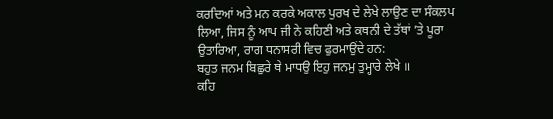ਕਰਦਿਆਂ ਅਤੇ ਮਨ ਕਰਕੇ ਅਕਾਲ ਪੁਰਖ ਦੇ ਲੇਖੇ ਲਾਉਣ ਦਾ ਸੰਕਲਪ ਲਿਆ, ਜਿਸ ਨੂੰ ਆਪ ਜੀ ਨੇ ਕਹਿਣੀ ਅਤੇ ਕਥਨੀ ਦੇ ਤੱਥਾਂ ’ਤੇ ਪੂਰਾ ਉਤਾਰਿਆ, ਰਾਗ ਧਨਾਸਰੀ ਵਿਚ ਫੁਰਮਾਉਂਦੇ ਹਨ:
ਬਹੁਤ ਜਨਮ ਬਿਛੁਰੇ ਥੇ ਮਾਧਉ ਇਹੁ ਜਨਮੁ ਤੁਮ੍ਹਾਰੇ ਲੇਖੇ ॥
ਕਹਿ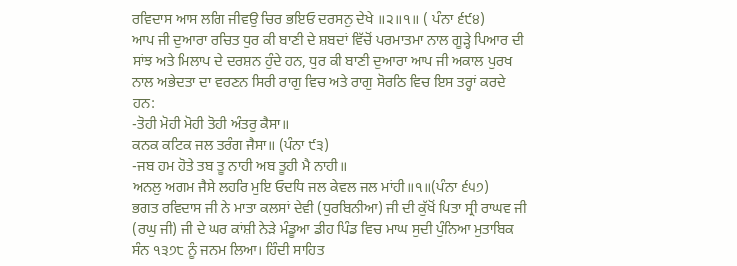ਰਵਿਦਾਸ ਆਸ ਲਗਿ ਜੀਵਉ ਚਿਰ ਭਇਓ ਦਰਸਨੁ ਦੇਖੇ ॥੨॥੧॥ ( ਪੰਨਾ ੬੯੪)
ਆਪ ਜੀ ਦੁਆਰਾ ਰਚਿਤ ਧੁਰ ਕੀ ਬਾਣੀ ਦੇ ਸ਼ਬਦਾਂ ਵਿੱਚੋਂ ਪਰਮਾਤਮਾ ਨਾਲ ਗੂੜ੍ਹੇ ਪਿਆਰ ਦੀ ਸਾਂਝ ਅਤੇ ਮਿਲਾਪ ਦੇ ਦਰਸ਼ਨ ਹੁੰਦੇ ਹਨ, ਧੁਰ ਕੀ ਬਾਣੀ ਦੁਆਰਾ ਆਪ ਜੀ ਅਕਾਲ ਪੁਰਖ ਨਾਲ ਅਭੇਦਤਾ ਦਾ ਵਰਣਨ ਸਿਰੀ ਰਾਗੁ ਵਿਚ ਅਤੇ ਰਾਗੁ ਸੋਰਠਿ ਵਿਚ ਇਸ ਤਰ੍ਹਾਂ ਕਰਦੇ ਹਨ:
-ਤੋਹੀ ਮੋਹੀ ਮੋਹੀ ਤੋਹੀ ਅੰਤਰੁ ਕੈਸਾ॥
ਕਨਕ ਕਟਿਕ ਜਲ ਤਰੰਗ ਜੈਸਾ॥ (ਪੰਨਾ ੯੩)
-ਜਬ ਹਮ ਹੋਤੇ ਤਬ ਤੂ ਨਾਹੀ ਅਬ ਤੂਹੀ ਮੈ ਨਾਹੀ॥
ਅਨਲੁ ਅਗਮ ਜੈਸੇ ਲਹਰਿ ਮੁਇ ਓਦਧਿ ਜਲ ਕੇਵਲ ਜਲ ਮਾਂਹੀ॥੧॥(ਪੰਨਾ ੬੫੭)
ਭਗਤ ਰਵਿਦਾਸ ਜੀ ਨੇ ਮਾਤਾ ਕਲਸਾਂ ਦੇਵੀ (ਧੁਰਬਿਨੀਆ) ਜੀ ਦੀ ਕੁੱਖੋਂ ਪਿਤਾ ਸ੍ਰੀ ਰਾਘਵ ਜੀ (ਰਘੁ ਜੀ) ਜੀ ਦੇ ਘਰ ਕਾਂਸ਼ੀ ਨੇੜੇ ਮੰਡੂਆ ਡੀਹ ਪਿੰਡ ਵਿਚ ਮਾਘ ਸੁਦੀ ਪੁੰਨਿਆ ਮੁਤਾਬਿਕ ਸੰਨ ੧੩੭੮ ਨੂੰ ਜਨਮ ਲਿਆ। ਹਿੰਦੀ ਸਾਹਿਤ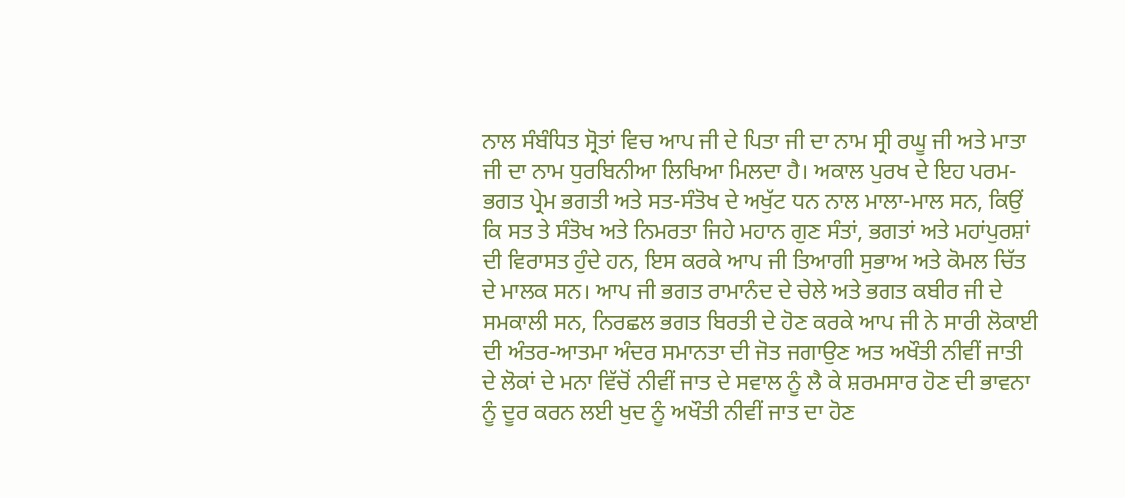ਨਾਲ ਸੰਬੰਧਿਤ ਸ੍ਰੋਤਾਂ ਵਿਚ ਆਪ ਜੀ ਦੇ ਪਿਤਾ ਜੀ ਦਾ ਨਾਮ ਸ੍ਰੀ ਰਘੂ ਜੀ ਅਤੇ ਮਾਤਾ ਜੀ ਦਾ ਨਾਮ ਧੁਰਬਿਨੀਆ ਲਿਖਿਆ ਮਿਲਦਾ ਹੈ। ਅਕਾਲ ਪੁਰਖ ਦੇ ਇਹ ਪਰਮ-ਭਗਤ ਪ੍ਰੇਮ ਭਗਤੀ ਅਤੇ ਸਤ-ਸੰਤੋਖ ਦੇ ਅਖੁੱਟ ਧਨ ਨਾਲ ਮਾਲਾ-ਮਾਲ ਸਨ, ਕਿਉਂ ਕਿ ਸਤ ਤੇ ਸੰਤੋਖ ਅਤੇ ਨਿਮਰਤਾ ਜਿਹੇ ਮਹਾਨ ਗੁਣ ਸੰਤਾਂ, ਭਗਤਾਂ ਅਤੇ ਮਹਾਂਪੁਰਸ਼ਾਂ ਦੀ ਵਿਰਾਸਤ ਹੁੰਦੇ ਹਨ, ਇਸ ਕਰਕੇ ਆਪ ਜੀ ਤਿਆਗੀ ਸੁਭਾਅ ਅਤੇ ਕੋਮਲ ਚਿੱਤ ਦੇ ਮਾਲਕ ਸਨ। ਆਪ ਜੀ ਭਗਤ ਰਾਮਾਨੰਦ ਦੇ ਚੇਲੇ ਅਤੇ ਭਗਤ ਕਬੀਰ ਜੀ ਦੇ ਸਮਕਾਲੀ ਸਨ, ਨਿਰਛਲ ਭਗਤ ਬਿਰਤੀ ਦੇ ਹੋਣ ਕਰਕੇ ਆਪ ਜੀ ਨੇ ਸਾਰੀ ਲੋਕਾਈ ਦੀ ਅੰਤਰ-ਆਤਮਾ ਅੰਦਰ ਸਮਾਨਤਾ ਦੀ ਜੋਤ ਜਗਾਉਣ ਅਤ ਅਖੌਤੀ ਨੀਵੀਂ ਜਾਤੀ ਦੇ ਲੋਕਾਂ ਦੇ ਮਨਾ ਵਿੱਚੋਂ ਨੀਵੀਂ ਜਾਤ ਦੇ ਸਵਾਲ ਨੂੰ ਲੈ ਕੇ ਸ਼ਰਮਸਾਰ ਹੋਣ ਦੀ ਭਾਵਨਾ ਨੂੰ ਦੂਰ ਕਰਨ ਲਈ ਖੁਦ ਨੂੰ ਅਖੌਤੀ ਨੀਵੀਂ ਜਾਤ ਦਾ ਹੋਣ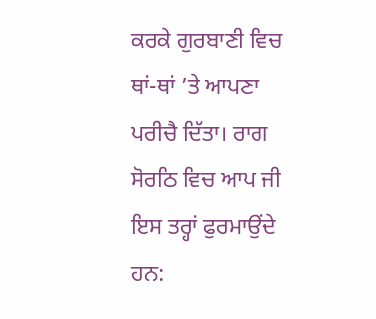ਕਰਕੇ ਗੁਰਬਾਣੀ ਵਿਚ ਥਾਂ-ਥਾਂ ’ਤੇ ਆਪਣਾ ਪਰੀਚੈ ਦਿੱਤਾ। ਰਾਗ ਸੋਰਠਿ ਵਿਚ ਆਪ ਜੀ ਇਸ ਤਰ੍ਹਾਂ ਫੁਰਮਾਉਂਦੇ ਹਨ: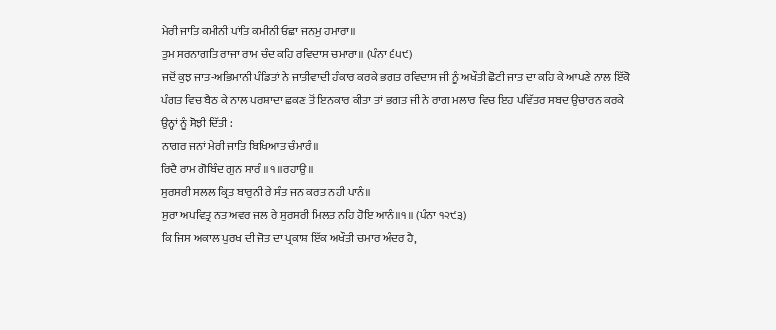ਮੇਰੀ ਜਾਤਿ ਕਮੀਨੀ ਪਾਂਤਿ ਕਮੀਨੀ ਓਛਾ ਜਨਮੁ ਹਮਾਰਾ॥
ਤੁਮ ਸਰਨਾਗਤਿ ਰਾਜਾ ਰਾਮ ਚੰਦ ਕਹਿ ਰਵਿਦਾਸ ਚਮਾਰਾ॥ (ਪੰਨਾ ੬੫੯)
ਜਦੋਂ ਕੁਝ ਜਾਤ-ਅਭਿਮਾਨੀ ਪੰਡਿਤਾਂ ਨੇ ਜਾਤੀਵਾਦੀ ਹੰਕਾਰ ਕਰਕੇ ਭਗਤ ਰਵਿਦਾਸ ਜੀ ਨੂੰ ਅਖੌਤੀ ਛੋਟੀ ਜਾਤ ਦਾ ਕਹਿ ਕੇ ਆਪਣੇ ਨਾਲ ਇੱਕੋ ਪੰਗਤ ਵਿਚ ਬੈਠ ਕੇ ਨਾਲ ਪਰਸ਼ਾਦਾ ਛਕਣ ਤੋਂ ਇਨਕਾਰ ਕੀਤਾ ਤਾਂ ਭਗਤ ਜੀ ਨੇ ਰਾਗ ਮਲਾਰ ਵਿਚ ਇਹ ਪਵਿੱਤਰ ਸਬਦ ਉਚਾਰਨ ਕਰਕੇ ਉਨ੍ਹਾਂ ਨੂੰ ਸੋਝੀ ਦਿੱਤੀ :
ਨਾਗਰ ਜਨਾਂ ਮੇਰੀ ਜਾਤਿ ਬਿਖਿਆਤ ਚੰਮਾਰੰ॥
ਰਿਦੈ ਰਾਮ ਗੋਬਿੰਦ ਗੁਨ ਸਾਰੰ ॥੧॥ਰਹਾਉ॥
ਸੁਰਸਰੀ ਸਲਲ ਕ੍ਰਿਤ ਬਾਰੁਨੀ ਰੇ ਸੰਤ ਜਨ ਕਰਤ ਨਹੀ ਪਾਨੰ॥
ਸੁਰਾ ਅਪਵਿਤ੍ਰ ਨਤ ਅਵਰ ਜਲ ਰੇ ਸੁਰਸਰੀ ਮਿਲਤ ਨਹਿ ਹੋਇ ਆਨੰ॥੧॥ (ਪੰਨਾ ੧੨੯੩)
ਕਿ ਜਿਸ ਅਕਾਲ ਪੁਰਖ ਦੀ ਜੋਤ ਦਾ ਪ੍ਰਕਾਸ਼ ਇੱਕ ਅਖੌਤੀ ਚਮਾਰ ਅੰਦਰ ਹੈ,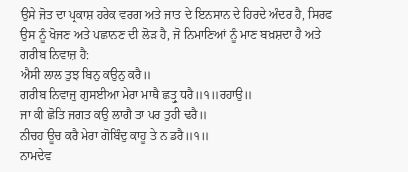ਉਸੇ ਜੋਤ ਦਾ ਪ੍ਰਕਾਸ਼ ਹਰੇਕ ਵਰਗ ਅਤੇ ਜਾਤ ਦੇ ਇਨਸਾਨ ਦੇ ਹਿਰਦੇ ਅੰਦਰ ਹੈ, ਸਿਰਫ ਉਸ ਨੂੰ ਖੋਜਣ ਅਤੇ ਪਛਾਨਣ ਦੀ ਲੋੜ ਹੈ, ਜੋ ਨਿਮਾਣਿਆਂ ਨੂੰ ਮਾਣ ਬਖ਼ਸ਼ਦਾ ਹੈ ਅਤੇ ਗਰੀਬ ਨਿਵਾਜ਼ ਹੈ:
ਐਸੀ ਲਾਲ ਤੁਝ ਬਿਨੁ ਕਉਨੁ ਕਰੈ॥
ਗਰੀਬ ਨਿਵਾਜੁ ਗੁਸਈਆ ਮੇਰਾ ਮਾਥੈ ਛਤ੍ਰੁ ਧਰੈ॥੧॥ਰਹਾਉ॥
ਜਾ ਕੀ ਛੋਤਿ ਜਗਤ ਕਉ ਲਾਗੈ ਤਾ ਪਰ ਤੁਹੀ ਢਰੈ॥
ਨੀਚਹ ਊਚ ਕਰੈ ਮੇਰਾ ਗੋਬਿੰਦੁ ਕਾਹੂ ਤੇ ਨ ਡਰੈ॥੧॥
ਨਾਮਦੇਵ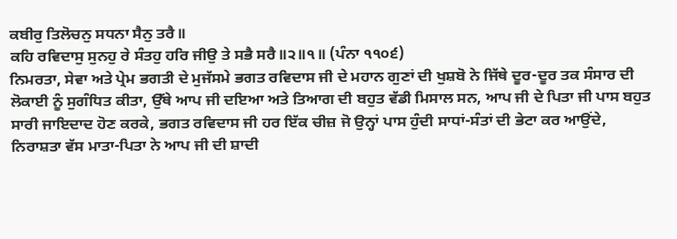ਕਬੀਰੁ ਤਿਲੋਚਨੁ ਸਧਨਾ ਸੈਨੁ ਤਰੈ॥
ਕਹਿ ਰਵਿਦਾਸੁ ਸੁਨਹੁ ਰੇ ਸੰਤਹੁ ਹਰਿ ਜੀਉ ਤੇ ਸਭੈ ਸਰੈ॥੨॥੧॥ (ਪੰਨਾ ੧੧੦੬)
ਨਿਮਰਤਾ, ਸੇਵਾ ਅਤੇ ਪ੍ਰੇਮ ਭਗਤੀ ਦੇ ਮੁਜੱਸਮੇ ਭਗਤ ਰਵਿਦਾਸ ਜੀ ਦੇ ਮਹਾਨ ਗੁਣਾਂ ਦੀ ਖੁਸ਼ਬੋ ਨੇ ਜਿੱਥੇ ਦੂਰ-ਦੂਰ ਤਕ ਸੰਸਾਰ ਦੀ ਲੋਕਾਈ ਨੂੰ ਸੁਗੰਧਿਤ ਕੀਤਾ, ਉੱਥੇ ਆਪ ਜੀ ਦਇਆ ਅਤੇ ਤਿਆਗ ਦੀ ਬਹੁਤ ਵੱਡੀ ਮਿਸਾਲ ਸਨ, ਆਪ ਜੀ ਦੇ ਪਿਤਾ ਜੀ ਪਾਸ ਬਹੁਤ ਸਾਰੀ ਜਾਇਦਾਦ ਹੋਣ ਕਰਕੇ, ਭਗਤ ਰਵਿਦਾਸ ਜੀ ਹਰ ਇੱਕ ਚੀਜ਼ ਜੋ ਉਨ੍ਹਾਂ ਪਾਸ ਹੁੰਦੀ ਸਾਧਾਂ-ਸੰਤਾਂ ਦੀ ਭੇਟਾ ਕਰ ਆਉਂਦੇ, ਨਿਰਾਸ਼ਤਾ ਵੱਸ ਮਾਤਾ-ਪਿਤਾ ਨੇ ਆਪ ਜੀ ਦੀ ਸ਼ਾਦੀ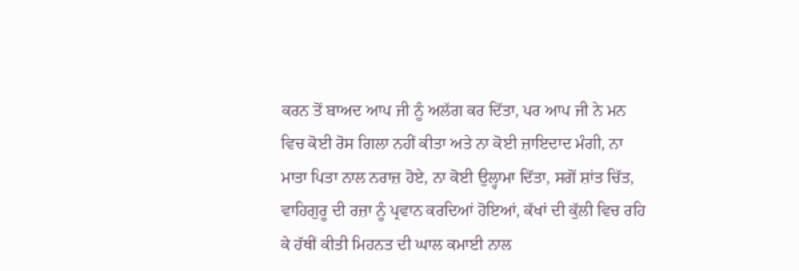ਕਰਨ ਤੋਂ ਬਾਅਦ ਆਪ ਜੀ ਨੂੰ ਅਲੱਗ ਕਰ ਦਿੱਤਾ, ਪਰ ਆਪ ਜੀ ਨੇ ਮਨ ਵਿਚ ਕੋਈ ਰੋਸ ਗਿਲਾ ਨਹੀਂ ਕੀਤਾ ਅਤੇ ਨਾ ਕੋਈ ਜ਼ਾਇਦਾਦ ਮੰਗੀ, ਨਾ ਮਾਤਾ ਪਿਤਾ ਨਾਲ ਨਰਾਜ਼ ਹੋਏ, ਨਾ ਕੋਈ ਉਲ੍ਹਾਮਾ ਦਿੱਤਾ, ਸਗੋਂ ਸ਼ਾਂਤ ਚਿੱਤ, ਵਾਹਿਗੁਰੂ ਦੀ ਰਜ਼ਾ ਨੂੰ ਪ੍ਰਵਾਨ ਕਰਦਿਆਂ ਹੋਇਆਂ, ਕੱਖਾਂ ਦੀ ਕੁੱਲੀ ਵਿਚ ਰਹਿ ਕੇ ਹੱਥੀਂ ਕੀਤੀ ਮਿਹਨਤ ਦੀ ਘਾਲ ਕਮਾਈ ਨਾਲ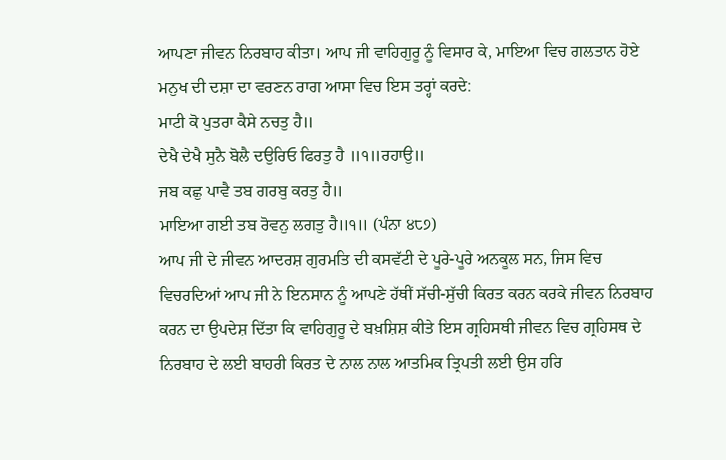ਆਪਣਾ ਜੀਵਨ ਨਿਰਬਾਹ ਕੀਤਾ। ਆਪ ਜੀ ਵਾਹਿਗੁਰੂ ਨੂੰ ਵਿਸਾਰ ਕੇ, ਮਾਇਆ ਵਿਚ ਗਲਤਾਨ ਹੋਏ ਮਨੁਖ ਦੀ ਦਸ਼ਾ ਦਾ ਵਰਣਨ ਰਾਗ ਆਸਾ ਵਿਚ ਇਸ ਤਰ੍ਹਾਂ ਕਰਦੇ:
ਮਾਟੀ ਕੋ ਪੁਤਰਾ ਕੈਸੇ ਨਚਤੁ ਹੈ॥
ਦੇਖੈ ਦੇਖੈ ਸੁਨੈ ਬੋਲੈ ਦਉਰਿਓ ਫਿਰਤੁ ਹੈ ॥੧॥ਰਹਾਉ॥
ਜਬ ਕਛੁ ਪਾਵੈ ਤਬ ਗਰਬੁ ਕਰਤੁ ਹੈ॥
ਮਾਇਆ ਗਈ ਤਬ ਰੋਵਨੁ ਲਗਤੁ ਹੈ॥੧॥ (ਪੰਨਾ ੪੮੭)
ਆਪ ਜੀ ਦੇ ਜੀਵਨ ਆਦਰਸ਼ ਗੁਰਮਤਿ ਦੀ ਕਸਵੱਟੀ ਦੇ ਪੂਰੇ-ਪੂਰੇ ਅਨਕੂਲ ਸਨ, ਜਿਸ ਵਿਚ ਵਿਚਰਦਿਆਂ ਆਪ ਜੀ ਨੇ ਇਨਸਾਨ ਨੂੰ ਆਪਣੇ ਹੱਥੀਂ ਸੱਚੀ-ਸੁੱਚੀ ਕਿਰਤ ਕਰਨ ਕਰਕੇ ਜੀਵਨ ਨਿਰਬਾਹ ਕਰਨ ਦਾ ਉਪਦੇਸ਼ ਦਿੱਤਾ ਕਿ ਵਾਹਿਗੁਰੂ ਦੇ ਬਖ਼ਸ਼ਿਸ਼ ਕੀਤੇ ਇਸ ਗ੍ਰਹਿਸਥੀ ਜੀਵਨ ਵਿਚ ਗ੍ਰਹਿਸਥ ਦੇ ਨਿਰਬਾਹ ਦੇ ਲਈ ਬਾਹਰੀ ਕਿਰਤ ਦੇ ਨਾਲ ਨਾਲ ਆਤਮਿਕ ਤ੍ਰਿਪਤੀ ਲਈ ਉਸ ਹਰਿ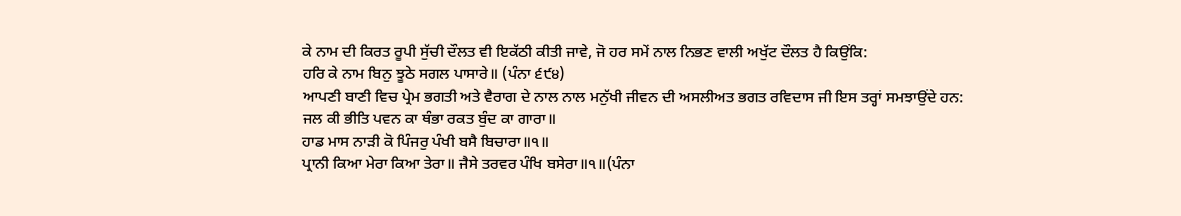ਕੇ ਨਾਮ ਦੀ ਕਿਰਤ ਰੂਪੀ ਸੁੱਚੀ ਦੌਲਤ ਵੀ ਇਕੱਠੀ ਕੀਤੀ ਜਾਵੇ, ਜੋ ਹਰ ਸਮੇਂ ਨਾਲ ਨਿਭਣ ਵਾਲੀ ਅਖੁੱਟ ਦੌਲਤ ਹੈ ਕਿਉਂਕਿ:
ਹਰਿ ਕੇ ਨਾਮ ਬਿਨੁ ਝੂਠੇ ਸਗਲ ਪਾਸਾਰੇ॥ (ਪੰਨਾ ੬੯੪)
ਆਪਣੀ ਬਾਣੀ ਵਿਚ ਪ੍ਰੇਮ ਭਗਤੀ ਅਤੇ ਵੈਰਾਗ ਦੇ ਨਾਲ ਨਾਲ ਮਨੁੱਖੀ ਜੀਵਨ ਦੀ ਅਸਲੀਅਤ ਭਗਤ ਰਵਿਦਾਸ ਜੀ ਇਸ ਤਰ੍ਹਾਂ ਸਮਝਾਉਂਦੇ ਹਨ:
ਜਲ ਕੀ ਭੀਤਿ ਪਵਨ ਕਾ ਥੰਭਾ ਰਕਤ ਬੁੰਦ ਕਾ ਗਾਰਾ॥
ਹਾਡ ਮਾਸ ਨਾੜੀ ਕੋ ਪਿੰਜਰੁ ਪੰਖੀ ਬਸੈ ਬਿਚਾਰਾ॥੧॥
ਪ੍ਰਾਨੀ ਕਿਆ ਮੇਰਾ ਕਿਆ ਤੇਰਾ॥ ਜੈਸੇ ਤਰਵਰ ਪੰਖਿ ਬਸੇਰਾ॥੧॥(ਪੰਨਾ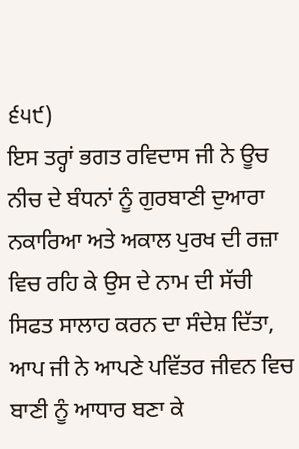੬੫੯)
ਇਸ ਤਰ੍ਹਾਂ ਭਗਤ ਰਵਿਦਾਸ ਜੀ ਨੇ ਊਚ ਨੀਚ ਦੇ ਬੰਧਨਾਂ ਨੂੰ ਗੁਰਬਾਣੀ ਦੁਆਰਾ ਨਕਾਰਿਆ ਅਤੇ ਅਕਾਲ ਪੁਰਖ ਦੀ ਰਜ਼ਾ ਵਿਚ ਰਹਿ ਕੇ ਉਸ ਦੇ ਨਾਮ ਦੀ ਸੱਚੀ ਸਿਫਤ ਸਾਲਾਹ ਕਰਨ ਦਾ ਸੰਦੇਸ਼ ਦਿੱਤਾ, ਆਪ ਜੀ ਨੇ ਆਪਣੇ ਪਵਿੱਤਰ ਜੀਵਨ ਵਿਚ ਬਾਣੀ ਨੂੰ ਆਧਾਰ ਬਣਾ ਕੇ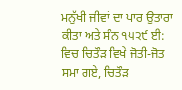ਮਨੁੱਖੀ ਜੀਵਾਂ ਦਾ ਪਾਰ ਉਤਾਰਾ ਕੀਤਾ ਅਤੇ ਸੰਨ ੧੫੨੯ ਈ: ਵਿਚ ਚਿਤੌੜ ਵਿਖੇ ਜੋਤੀ-ਜੋਤ ਸਮਾ ਗਏ, ਚਿਤੌੜ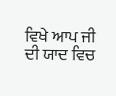ਵਿਖੇ ਆਪ ਜੀ ਦੀ ਯਾਦ ਵਿਚ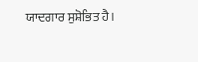ਯਾਦਗਾਰ ਸੁਸ਼ੋਭਿਤ ਹੈ।